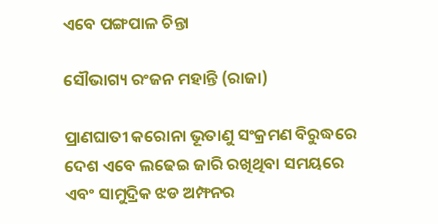ଏବେ ପଙ୍ଗପାଳ ଚିନ୍ତା

ସୌଭାଗ୍ୟ ରଂଜନ ମହାନ୍ତି (ରାଜା)

ପ୍ରାଣଘାତୀ କରୋନା ଭୂତାଣୁ ସଂକ୍ରମଣ ବିରୁଦ୍ଧରେ ଦେଶ ଏବେ ଲଢେଇ ଜାରି ରଖିଥିବା ସମୟରେ ଏବଂ ସାମୁଦ୍ରିକ ଝଡ ଅମ୍ଫନର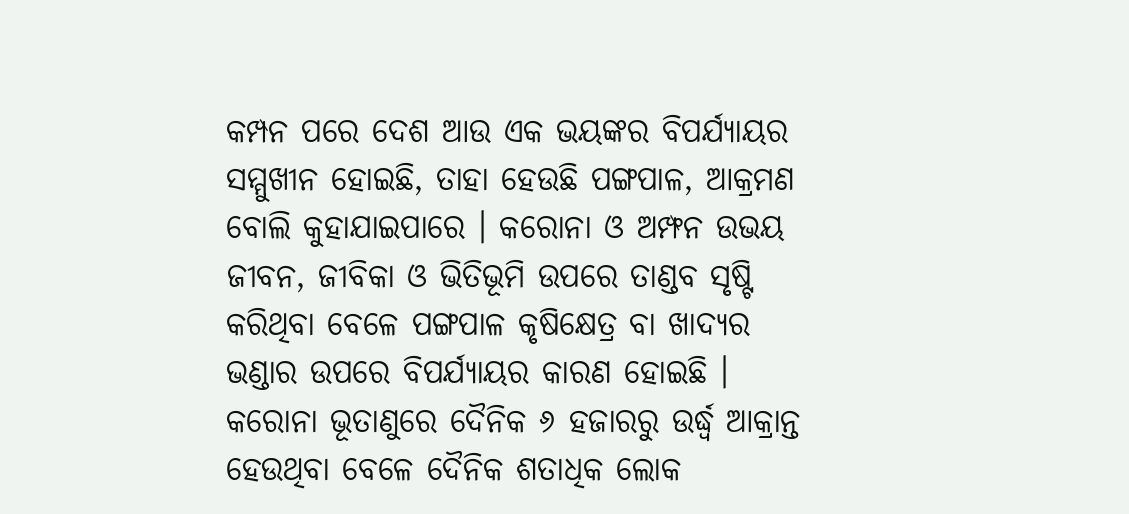କମ୍ପନ ପରେ ଦେଶ ଆଉ ଏକ ଭୟଙ୍କର ବିପର୍ଯ୍ୟାୟର ସମ୍ମୁଖୀନ ହୋଇଛି, ତାହା ହେଉଛି ପଙ୍ଗପାଳ, ଆକ୍ରମଣ ବୋଲି କୁହାଯାଇପାରେ । କରୋନା ଓ ଅମ୍ଫନ ଉଭୟ ଜୀବନ, ଜୀବିକା ଓ ଭିତିଭୂମି ଉପରେ ତାଣ୍ଡବ ସୃଷ୍ଟି କରିଥିବା ବେଳେ ପଙ୍ଗପାଳ କୃଷିକ୍ଷେତ୍ର ବା ଖାଦ୍ୟର ଭଣ୍ଡାର ଉପରେ ବିପର୍ଯ୍ୟାୟର କାରଣ ହୋଇଛି । କରୋନା ଭୂତାଣୁରେ ଦୈନିକ ୬ ହଜାରରୁ ଉର୍ଦ୍ଧ୍ୱ ଆକ୍ରାନ୍ତ ହେଉଥିବା ବେଳେ ଦୈନିକ ଶତାଧିକ ଲୋକ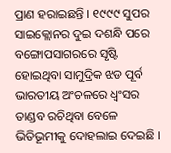ପ୍ରାଣ ହରାଇଛନ୍ତି । ୧୯୯୯ ସୁପର ସାଇକ୍ଲୋନର ଦୁଇ ଦଶନ୍ଧି ପରେ ବଙ୍ଗୋପସାଗରରେ ସୃଷ୍ଟି ହୋଇଥିବା ସାମୁଦ୍ରିକ ଝଡ ପୂର୍ବ ଭାରତୀୟ ଅଂଚଳରେ ଧ୍ୱଂସର ତାଣ୍ଡବ ରଚିଥିବା ବେଳେ ଭିତିଭୂମୀକୁ ଦୋହଲାଇ ଦେଇଛି ।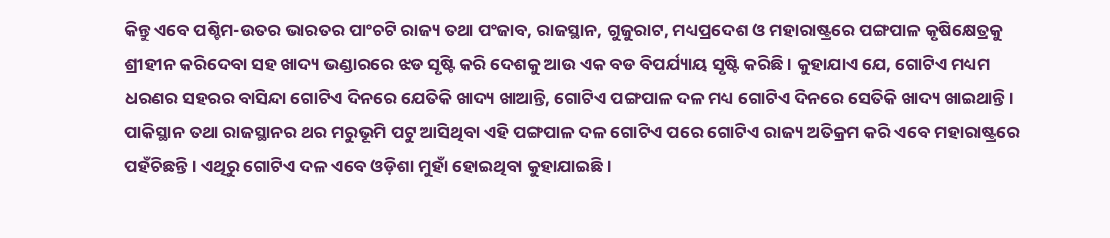କିନ୍ତୁ ଏବେ ପଶ୍ଚିମ-ଉତର ଭାରତର ପାଂଚଟି ରାଜ୍ୟ ତଥା ପଂଜାବ, ରାଜସ୍ଥାନ, ଗୁଜୁରାଟ, ମଧ୍ୟପ୍ରଦେଶ ଓ ମହାରାଷ୍ଟ୍ରରେ ପଙ୍ଗପାଳ କୃଷିକ୍ଷେତ୍ରକୁ ଶ୍ରୀହୀନ କରିଦେବା ସହ ଖାଦ୍ୟ ଭଣ୍ଡାରରେ ଝଡ ସୃଷ୍ଟି କରି ଦେଶକୁ ଆଉ ଏକ ବଡ ବିପର୍ଯ୍ୟାୟ ସୃଷ୍ଟି କରିଛି । କୁହାଯାଏ ଯେ, ଗୋଟିଏ ମଧ୍ୟମ ଧରଣର ସହରର ବାସିନ୍ଦା ଗୋଟିଏ ଦିନରେ ଯେତିକି ଖାଦ୍ୟ ଖାଆନ୍ତି, ଗୋଟିଏ ପଙ୍ଗପାଳ ଦଳ ମଧ୍ୟ ଗୋଟିଏ ଦିନରେ ସେତିକି ଖାଦ୍ୟ ଖାଇଥାନ୍ତି । ପାକିସ୍ଥାନ ତଥା ରାଜସ୍ଥାନର ଥର ମରୁଭୂମି ପଟୁ ଆସିଥିବା ଏହି ପଙ୍ଗପାଳ ଦଳ ଗୋଟିଏ ପରେ ଗୋଟିଏ ରାଜ୍ୟ ଅତିକ୍ରମ କରି ଏବେ ମହାରାଷ୍ଟ୍ରରେ ପହଁଚିଛନ୍ତି । ଏଥିରୁ ଗୋଟିଏ ଦଳ ଏବେ ଓଡ଼ିଶା ମୁହାଁ ହୋଇଥିବା କୁହାଯାଇଛି ।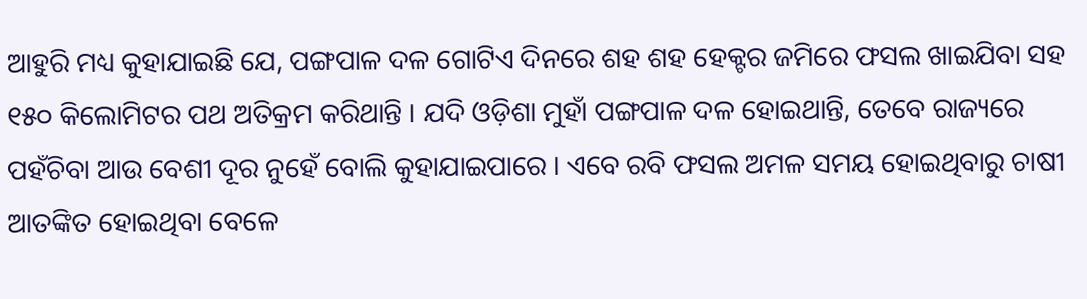ଆହୁରି ମଧ୍ୟ କୁହାଯାଇଛି ଯେ, ପଙ୍ଗପାଳ ଦଳ ଗୋଟିଏ ଦିନରେ ଶହ ଶହ ହେକ୍ଟର ଜମିରେ ଫସଲ ଖାଇଯିବା ସହ ୧୫୦ କିଲୋମିଟର ପଥ ଅତିକ୍ରମ କରିଥାନ୍ତି । ଯଦି ଓଡ଼ିଶା ମୁହାଁ ପଙ୍ଗପାଳ ଦଳ ହୋଇଥାନ୍ତି, ତେବେ ରାଜ୍ୟରେ ପହଁଚିବା ଆଉ ବେଶୀ ଦୂର ନୁହେଁ ବୋଲି କୁହାଯାଇପାରେ । ଏବେ ରବି ଫସଲ ଅମଳ ସମୟ ହୋଇଥିବାରୁ ଚାଷୀ ଆତଙ୍କିତ ହୋଇଥିବା ବେଳେ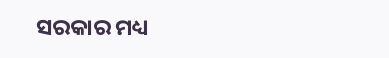ସରକାର ମଧ୍ୟ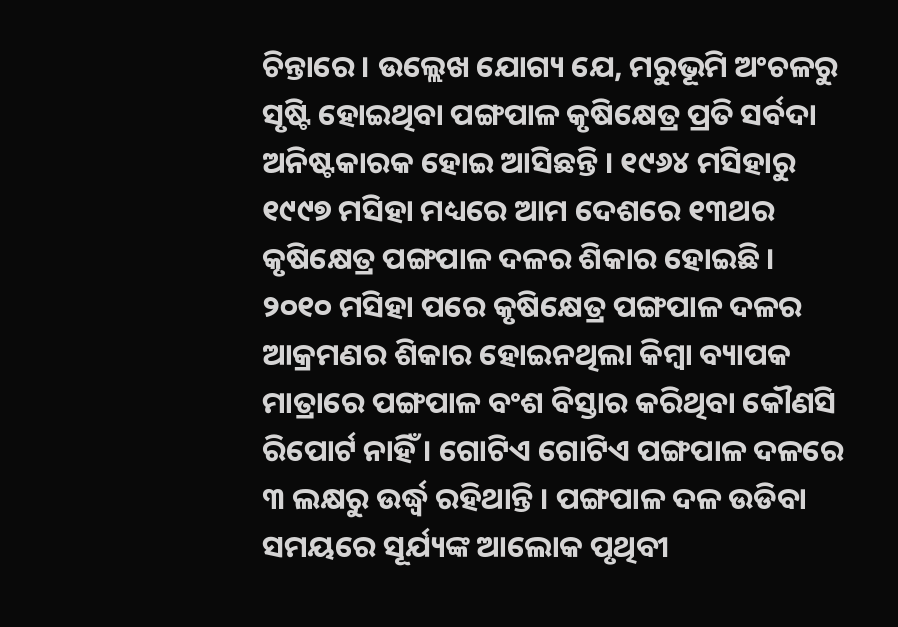ଚିନ୍ତାରେ । ଉଲ୍ଲେଖ ଯୋଗ୍ୟ ଯେ, ମରୁଭୂମି ଅଂଚଳରୁ ସୃଷ୍ଟି ହୋଇଥିବା ପଙ୍ଗପାଳ କୃଷିକ୍ଷେତ୍ର ପ୍ରତି ସର୍ବଦା ଅନିଷ୍ଟକାରକ ହୋଇ ଆସିଛନ୍ତି । ୧୯୬୪ ମସିହାରୁ ୧୯୯୭ ମସିହା ମଧ୍ୟରେ ଆମ ଦେଶରେ ୧୩ଥର କୃଷିକ୍ଷେତ୍ର ପଙ୍ଗପାଳ ଦଳର ଶିକାର ହୋଇଛି । ୨୦୧୦ ମସିହା ପରେ କୃଷିକ୍ଷେତ୍ର ପଙ୍ଗପାଳ ଦଳର ଆକ୍ରମଣର ଶିକାର ହୋଇନଥିଲା କିମ୍ବା ବ୍ୟାପକ ମାତ୍ରାରେ ପଙ୍ଗପାଳ ବଂଶ ବିସ୍ତାର କରିଥିବା କୌଣସି ରିପୋର୍ଟ ନାହିଁ । ଗୋଟିଏ ଗୋଟିଏ ପଙ୍ଗପାଳ ଦଳରେ ୩ ଲକ୍ଷରୁ ଉର୍ଦ୍ଧ୍ୱ ରହିଥାନ୍ତି । ପଙ୍ଗପାଳ ଦଳ ଉଡିବା ସମୟରେ ସୂର୍ଯ୍ୟଙ୍କ ଆଲୋକ ପୃଥିବୀ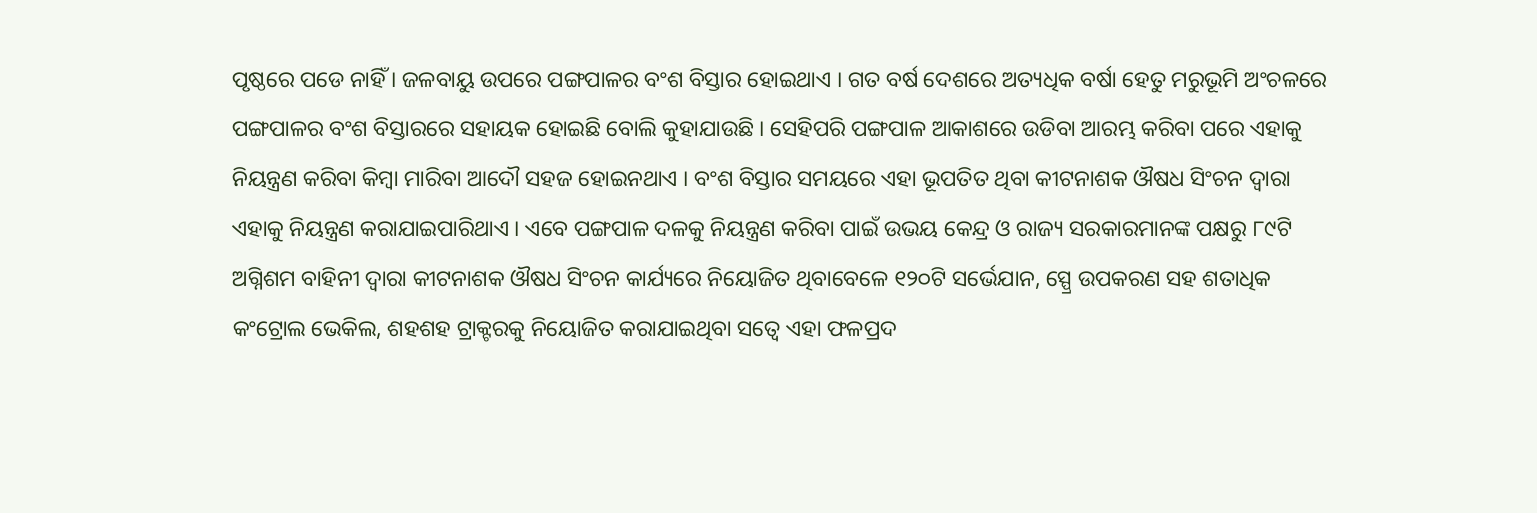ପୃଷ୍ଠରେ ପଡେ ନାହିଁ । ଜଳବାୟୁ ଉପରେ ପଙ୍ଗପାଳର ବଂଶ ବିସ୍ତାର ହୋଇଥାଏ । ଗତ ବର୍ଷ ଦେଶରେ ଅତ୍ୟଧିକ ବର୍ଷା ହେତୁ ମରୁଭୂମି ଅଂଚଳରେ ପଙ୍ଗପାଳର ବଂଶ ବିସ୍ତାରରେ ସହାୟକ ହୋଇଛି ବୋଲି କୁହାଯାଉଛି । ସେହିପରି ପଙ୍ଗପାଳ ଆକାଶରେ ଉଡିବା ଆରମ୍ଭ କରିବା ପରେ ଏହାକୁ ନିୟନ୍ତ୍ରଣ କରିବା କିମ୍ବା ମାରିବା ଆଦୌ ସହଜ ହୋଇନଥାଏ । ବଂଶ ବିସ୍ତାର ସମୟରେ ଏହା ଭୂପତିତ ଥିବା କୀଟନାଶକ ଔଷଧ ସିଂଚନ ଦ୍ୱାରା ଏହାକୁ ନିୟନ୍ତ୍ରଣ କରାଯାଇପାରିଥାଏ । ଏବେ ପଙ୍ଗପାଳ ଦଳକୁ ନିୟନ୍ତ୍ରଣ କରିବା ପାଇଁ ଉଭୟ କେନ୍ଦ୍ର ଓ ରାଜ୍ୟ ସରକାରମାନଙ୍କ ପକ୍ଷରୁ ୮୯ଟି ଅଗ୍ନିଶମ ବାହିନୀ ଦ୍ୱାରା କୀଟନାଶକ ଔଷଧ ସିଂଚନ କାର୍ଯ୍ୟରେ ନିୟୋଜିତ ଥିବାବେଳେ ୧୨୦ଟି ସର୍ଭେଯାନ, ସ୍ପ୍ରେ ଉପକରଣ ସହ ଶତାଧିକ କଂଟ୍ରୋଲ ଭେକିଲ, ଶହଶହ ଟ୍ରାକ୍ଟରକୁ ନିୟୋଜିତ କରାଯାଇଥିବା ସତ୍ୱେ ଏହା ଫଳପ୍ରଦ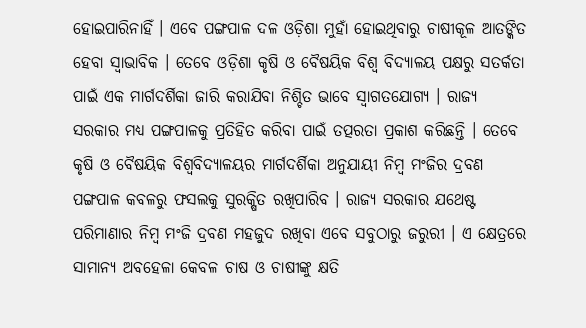ହୋଇପାରିନାହିଁ । ଏବେ ପଙ୍ଗପାଳ ଦଳ ଓଡ଼ିଶା ମୁହାଁ ହୋଇଥିବାରୁ ଚାଷୀକୂଳ ଆତଙ୍କିତ ହେବା ସ୍ୱାଭାବିକ । ତେବେ ଓଡ଼ିଶା କୃଷି ଓ ବୈଷୟିକ ବିଶ୍ୱ ବିଦ୍ୟାଳୟ ପକ୍ଷରୁ ସତର୍କତା ପାଇଁ ଏକ ମାର୍ଗଦର୍ଶିକା ଜାରି କରାଯିବା ନିଶ୍ଚିତ ଭାବେ ସ୍ୱାଗତଯୋଗ୍ୟ । ରାଜ୍ୟ ସରକାର ମଧ୍ୟ ପଙ୍ଗପାଳକୁ ପ୍ରତିହିତ କରିବା ପାଇଁ ତତ୍ପରତା ପ୍ରକାଶ କରିଛନ୍ତି । ତେବେ କୃଷି ଓ ବୈଷୟିକ ବିଶ୍ୱବିଦ୍ୟାଳୟର ମାର୍ଗଦର୍ଶିକା ଅନୁଯାୟୀ ନିମ୍ବ ମଂଜିର ଦ୍ରବଣ ପଙ୍ଗପାଳ କବଳରୁ ଫସଲକୁ ସୁରକ୍ଷିତ ରଖିପାରିବ । ରାଜ୍ୟ ସରକାର ଯଥେଷ୍ଟ ପରିମାଣାର ନିମ୍ବ ମଂଜି ଦ୍ରବଣ ମହଜୁଦ ରଖିବା ଏବେ ସବୁଠାରୁ ଜରୁରୀ । ଏ କ୍ଷେତ୍ରରେ ସାମାନ୍ୟ ଅବହେଳା କେବଳ ଚାଷ ଓ ଚାଷୀଙ୍କୁ କ୍ଷତି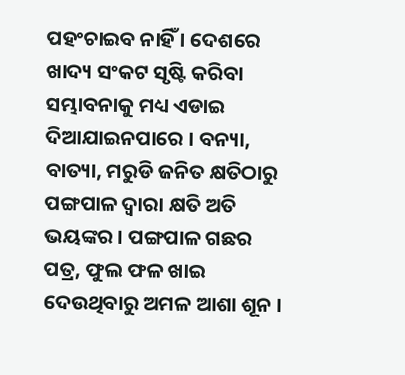ପହଂଚାଇବ ନାହିଁ । ଦେଶରେ ଖାଦ୍ୟ ସଂକଟ ସୃଷ୍ଟି କରିବା ସମ୍ଭାବନାକୁ ମଧ୍ୟ ଏଡାଇ ଦିଆଯାଇନପାରେ । ବନ୍ୟା, ବାତ୍ୟା, ମରୁଡି ଜନିତ କ୍ଷତିଠାରୁ ପଙ୍ଗପାଳ ଦ୍ୱାରା କ୍ଷତି ଅତି ଭୟଙ୍କର । ପଙ୍ଗପାଳ ଗଛର ପତ୍ର, ଫୁଲ ଫଳ ଖାଇ ଦେଉଥିବାରୁ ଅମଳ ଆଶା ଶୂନ ।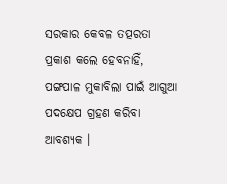ସରକାର କେବଳ ତତ୍ପରତା ପ୍ରକାଶ କଲେ ହେବନାହିଁ, ପଙ୍ଗପାଳ ମୁକାବିଲା ପାଇଁ ଆଗୁଆ ପଦକ୍ଷେପ ଗ୍ରହଣ କରିବା ଆବଶ୍ୟକ ।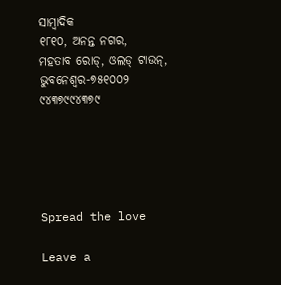ସାମ୍ବାଦିକ
୧୮୧୦, ଅନନ୍ତ ନଗର,
ମହତାବ ରୋଡ୍‌, ଓଲଡ୍ ଟାଉନ୍‌,
ଭୁବନେଶ୍ୱର-୭୫୧୦୦୨
୯୪୩୭୯୯୪୩୭୯





Spread the love

Leave a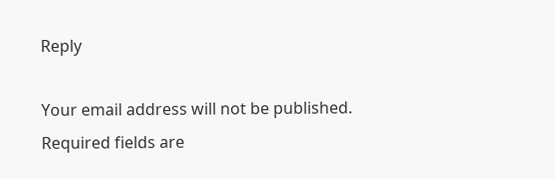Reply

Your email address will not be published. Required fields are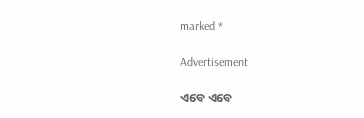marked *

Advertisement

ଏବେ ଏବେ